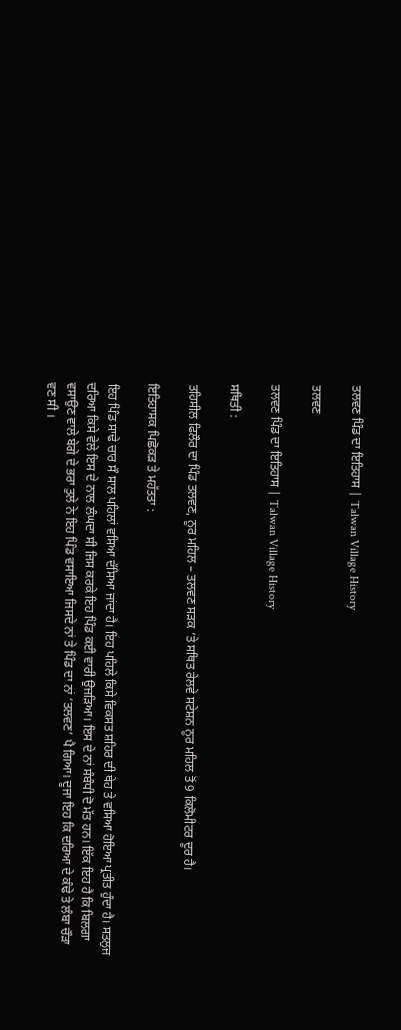ਤਲਵਣ ਪਿੰਡ ਦਾ ਇਤਿਹਾਸ | Talwan Village History

ਤਲਵਣ

ਤਲਵਣ ਪਿੰਡ ਦਾ ਇਤਿਹਾਸ | Talwan Village History

ਸਥਿਤੀ :

ਤਹਿਸੀਲ ਫਿਲੌਰ ਦਾ ਪਿੰਡ ਤਲਵਣ, ਨੂਰ ਮਹਿਲ – ਤਲਵਣ ਸੜਕ ‘ਤੇ ਸਥਿਤ ਰੇਲਵੇ ਸਟੇਸ਼ਨ ਨੂਰ ਮਹਿਲ ਤੋਂ 9 ਕਿਲੋਮੀਟਰ ਦੂਰ ਹੈ।

ਇਤਿਹਾਸਕ ਪਿਛੋਕੜ ਤੇ ਮਹੱਤਤਾ :

ਇਹ ਪਿੰਡ ਸਾਢੇ ਚਾਰ ਸੌ ਸਾਲ ਪਹਿਲਾਂ ਵਸਿਆ ਦੱਸਿਆ ਜਾਂਦਾ ਹੈ। ਇਹ ਪਹਿਲੇ ਕਿਸੇ ਵਿਕਸਤ ਸ਼ਹਿਰ ਦੀ ਥੇਹ ਤੇ ਵਸਿਆ ਹੋਇਆ ਪ੍ਰਤੀਤ ਹੁੰਦਾ ਹੈ। ਸਤਲੁਜ ਦਰਿਆ ਕਿਸੇ ਵੇਲੇ ਇਸ ਦੇ ਨਾਲ ਲੰਘਦਾ ਸੀ ਜਿਸ ਕਰਕੇ ਇਹ ਪਿੰਡ ਕਈ ਵਾਰੀ ਉਜੜਿਆ। ਇਸ ਦੇ ਨਾਂ ਸੰਬੰਧੀ ਦੋ ਮੱਤ ਹਨ। ਇੱਕ ਇਹ ਹੈ ਕਿ ਬਿਲਗਾ ਵਸਾਉਣ ਵਾਲੇ ਬੇਗੇ ਦੇ ਭਰਾ ਤੁਲੇ ਨੇ ਇਹ ਪਿੰਡ ਵਸਾਇਆ ਜਿਸਦੇ ਨਾਂ ਤੇ ਪਿੰਡ ਦਾ ਨਾਂ ‘ਤਲਵਣ’ ਪੈ ਗਿਆ। ਦੂਜਾ ਇਹ ਕਿ ਦਰਿਆ ਦੇ ਕੰਢੇ ਤੇ ਲੰਬਾ ਚੌੜਾ ਵਣ ਸੀ ।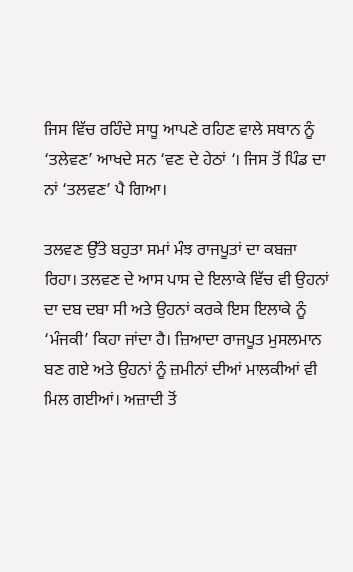ਜਿਸ ਵਿੱਚ ਰਹਿੰਦੇ ਸਾਧੂ ਆਪਣੇ ਰਹਿਣ ਵਾਲੇ ਸਥਾਨ ਨੂੰ ‘ਤਲੇਵਣ’ ਆਖਦੇ ਸਨ ‘ਵਣ ਦੇ ਹੇਠਾਂ ‘। ਜਿਸ ਤੋਂ ਪਿੰਡ ਦਾ ਨਾਂ ‘ਤਲਵਣ’ ਪੈ ਗਿਆ।

ਤਲਵਣ ਉੱਤੇ ਬਹੁਤਾ ਸਮਾਂ ਮੰਝ ਰਾਜਪੂਤਾਂ ਦਾ ਕਬਜ਼ਾ ਰਿਹਾ। ਤਲਵਣ ਦੇ ਆਸ ਪਾਸ ਦੇ ਇਲਾਕੇ ਵਿੱਚ ਵੀ ਉਹਨਾਂ ਦਾ ਦਬ ਦਬਾ ਸੀ ਅਤੇ ਉਹਨਾਂ ਕਰਕੇ ਇਸ ਇਲਾਕੇ ਨੂੰ ‘ਮੰਜਕੀ’ ਕਿਹਾ ਜਾਂਦਾ ਹੈ। ਜ਼ਿਆਦਾ ਰਾਜਪੂਤ ਮੁਸਲਮਾਨ ਬਣ ਗਏ ਅਤੇ ਉਹਨਾਂ ਨੂੰ ਜ਼ਮੀਨਾਂ ਦੀਆਂ ਮਾਲਕੀਆਂ ਵੀ ਮਿਲ ਗਈਆਂ। ਅਜ਼ਾਦੀ ਤੋਂ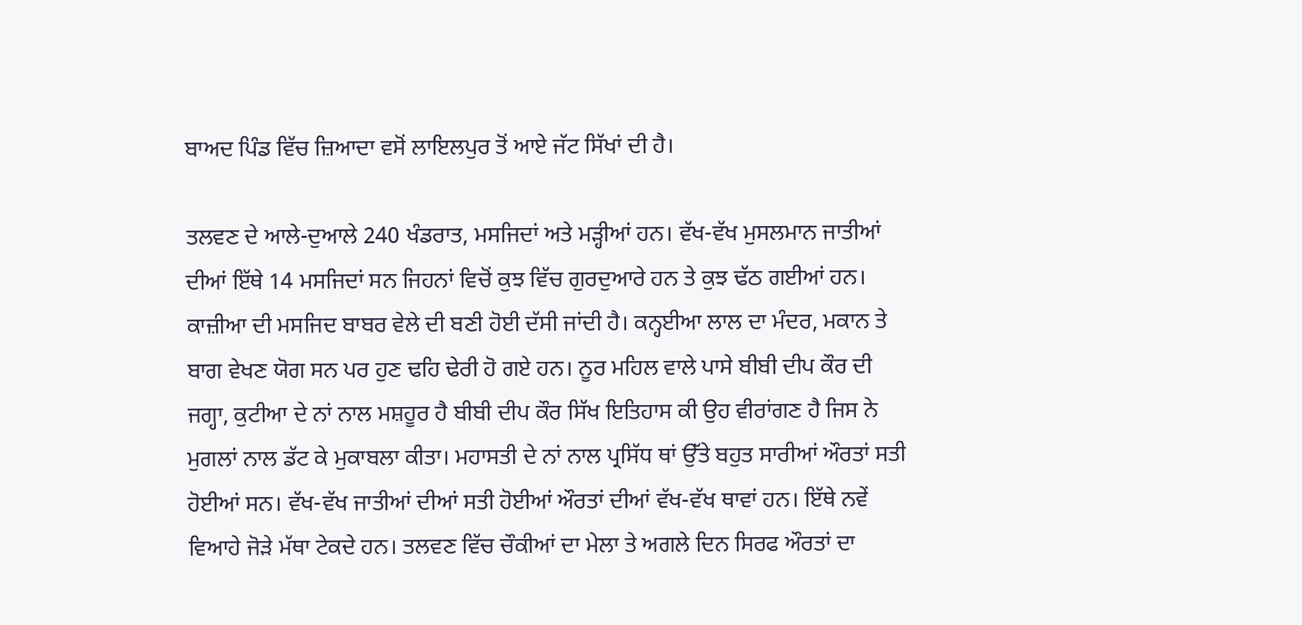ਬਾਅਦ ਪਿੰਡ ਵਿੱਚ ਜ਼ਿਆਦਾ ਵਸੋਂ ਲਾਇਲਪੁਰ ਤੋਂ ਆਏ ਜੱਟ ਸਿੱਖਾਂ ਦੀ ਹੈ।

ਤਲਵਣ ਦੇ ਆਲੇ-ਦੁਆਲੇ 240 ਖੰਡਰਾਤ, ਮਸਜਿਦਾਂ ਅਤੇ ਮੜ੍ਹੀਆਂ ਹਨ। ਵੱਖ-ਵੱਖ ਮੁਸਲਮਾਨ ਜਾਤੀਆਂ ਦੀਆਂ ਇੱਥੇ 14 ਮਸਜਿਦਾਂ ਸਨ ਜਿਹਨਾਂ ਵਿਚੋਂ ਕੁਝ ਵਿੱਚ ਗੁਰਦੁਆਰੇ ਹਨ ਤੇ ਕੁਝ ਢੱਠ ਗਈਆਂ ਹਨ। ਕਾਜ਼ੀਆ ਦੀ ਮਸਜਿਦ ਬਾਬਰ ਵੇਲੇ ਦੀ ਬਣੀ ਹੋਈ ਦੱਸੀ ਜਾਂਦੀ ਹੈ। ਕਨ੍ਹਈਆ ਲਾਲ ਦਾ ਮੰਦਰ, ਮਕਾਨ ਤੇ ਬਾਗ ਵੇਖਣ ਯੋਗ ਸਨ ਪਰ ਹੁਣ ਢਹਿ ਢੇਰੀ ਹੋ ਗਏ ਹਨ। ਨੂਰ ਮਹਿਲ ਵਾਲੇ ਪਾਸੇ ਬੀਬੀ ਦੀਪ ਕੌਰ ਦੀ ਜਗ੍ਹਾ, ਕੁਟੀਆ ਦੇ ਨਾਂ ਨਾਲ ਮਸ਼ਹੂਰ ਹੈ ਬੀਬੀ ਦੀਪ ਕੌਰ ਸਿੱਖ ਇਤਿਹਾਸ ਕੀ ਉਹ ਵੀਰਾਂਗਣ ਹੈ ਜਿਸ ਨੇ ਮੁਗਲਾਂ ਨਾਲ ਡੱਟ ਕੇ ਮੁਕਾਬਲਾ ਕੀਤਾ। ਮਹਾਸਤੀ ਦੇ ਨਾਂ ਨਾਲ ਪ੍ਰਸਿੱਧ ਥਾਂ ਉੱਤੇ ਬਹੁਤ ਸਾਰੀਆਂ ਔਰਤਾਂ ਸਤੀ ਹੋਈਆਂ ਸਨ। ਵੱਖ-ਵੱਖ ਜਾਤੀਆਂ ਦੀਆਂ ਸਤੀ ਹੋਈਆਂ ਔਰਤਾਂ ਦੀਆਂ ਵੱਖ-ਵੱਖ ਥਾਵਾਂ ਹਨ। ਇੱਥੇ ਨਵੇਂ ਵਿਆਹੇ ਜੋੜੇ ਮੱਥਾ ਟੇਕਦੇ ਹਨ। ਤਲਵਣ ਵਿੱਚ ਚੌਕੀਆਂ ਦਾ ਮੇਲਾ ਤੇ ਅਗਲੇ ਦਿਨ ਸਿਰਫ ਔਰਤਾਂ ਦਾ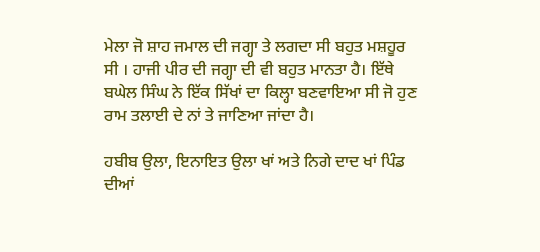ਮੇਲਾ ਜੋ ਸ਼ਾਹ ਜਮਾਲ ਦੀ ਜਗ੍ਹਾ ਤੇ ਲਗਦਾ ਸੀ ਬਹੁਤ ਮਸ਼ਹੂਰ ਸੀ । ਹਾਜੀ ਪੀਰ ਦੀ ਜਗ੍ਹਾ ਦੀ ਵੀ ਬਹੁਤ ਮਾਨਤਾ ਹੈ। ਇੱਥੇ ਬਘੇਲ ਸਿੰਘ ਨੇ ਇੱਕ ਸਿੱਖਾਂ ਦਾ ਕਿਲ੍ਹਾ ਬਣਵਾਇਆ ਸੀ ਜੋ ਹੁਣ ਰਾਮ ਤਲਾਈ ਦੇ ਨਾਂ ਤੇ ਜਾਣਿਆ ਜਾਂਦਾ ਹੈ।

ਹਬੀਬ ਉਲਾ, ਇਨਾਇਤ ਉਲਾ ਖਾਂ ਅਤੇ ਨਿਗੇ ਦਾਦ ਖਾਂ ਪਿੰਡ ਦੀਆਂ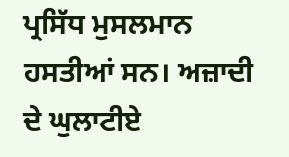ਪ੍ਰਸਿੱਧ ਮੁਸਲਮਾਨ ਹਸਤੀਆਂ ਸਨ। ਅਜ਼ਾਦੀ ਦੇ ਘੁਲਾਟੀਏ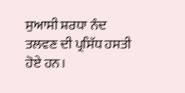ਸੁਆਸੀ ਸ਼ਰਧਾ ਨੰਦ ਤਲਵਣ ਦੀ ਪ੍ਰਸਿੱਧ ਹਸਤੀ ਹੋਏ ਹਨ।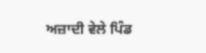ਅਜ਼ਾਦੀ ਵੇਲੇ ਪਿੰਡ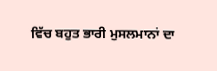ਵਿੱਚ ਬਹੁਤ ਭਾਰੀ ਮੁਸਲਮਾਨਾਂ ਦਾ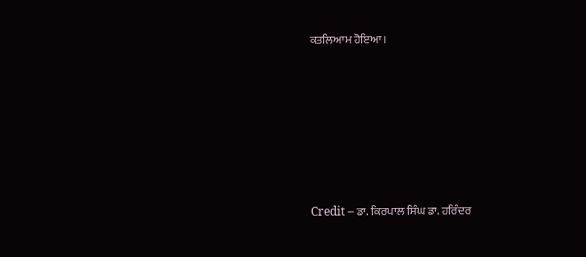ਕਤਲਿਆਮ ਹੋਇਆ।







Credit – ਡਾ. ਕਿਰਪਾਲ ਸਿੰਘ ਡਾ. ਹਰਿੰਦਰ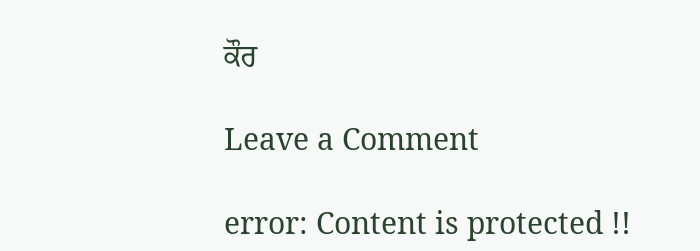ਕੌਰ

Leave a Comment

error: Content is protected !!